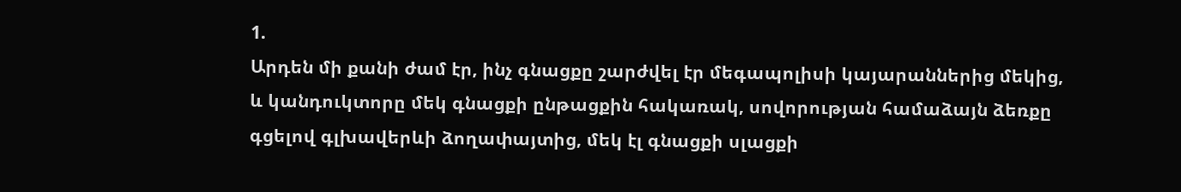1.
Արդեն մի քանի ժամ էր, ինչ գնացքը շարժվել էր մեգապոլիսի կայարաններից մեկից, և կանդուկտորը մեկ գնացքի ընթացքին հակառակ, սովորության համաձայն ձեռքը գցելով գլխավերևի ձողափայտից, մեկ էլ գնացքի սլացքի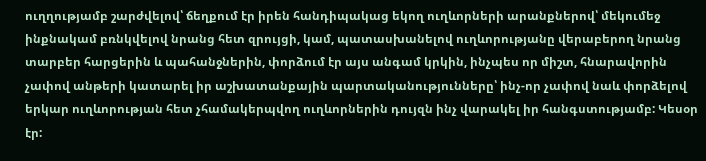ուղղությամբ շարժվելով՝ ճեղքում էր իրեն հանդիպակաց եկող ուղևորների արանքներով՝ մեկումեջ ինքնակամ բռնկվելով նրանց հետ զրույցի, կամ, պատասխանելով ուղևորությանը վերաբերող նրանց տարբեր հարցերին և պահանջներին, փորձում էր այս անգամ կրկին, ինչպես որ միշտ, հնարավորին չափով անթերի կատարել իր աշխատանքային պարտականությունները՝ ինչ-որ չափով նաև փորձելով երկար ուղևորության հետ չհամակերպվող ուղևորներին դույզն ինչ վարակել իր հանգստությամբ: Կեսօր էր: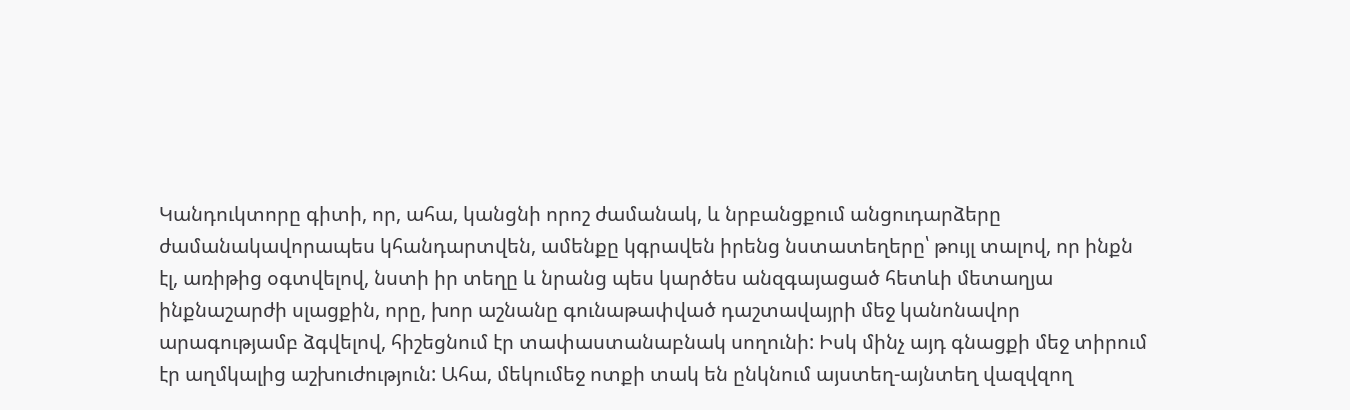Կանդուկտորը գիտի, որ, ահա, կանցնի որոշ ժամանակ, և նրբանցքում անցուդարձերը ժամանակավորապես կհանդարտվեն, ամենքը կգրավեն իրենց նստատեղերը՝ թույլ տալով, որ ինքն էլ, առիթից օգտվելով, նստի իր տեղը և նրանց պես կարծես անզգայացած հետևի մետաղյա ինքնաշարժի սլացքին, որը, խոր աշնանը գունաթափված դաշտավայրի մեջ կանոնավոր արագությամբ ձգվելով, հիշեցնում էր տափաստանաբնակ սողունի: Իսկ մինչ այդ գնացքի մեջ տիրում էր աղմկալից աշխուժություն: Ահա, մեկումեջ ոտքի տակ են ընկնում այստեղ-այնտեղ վազվզող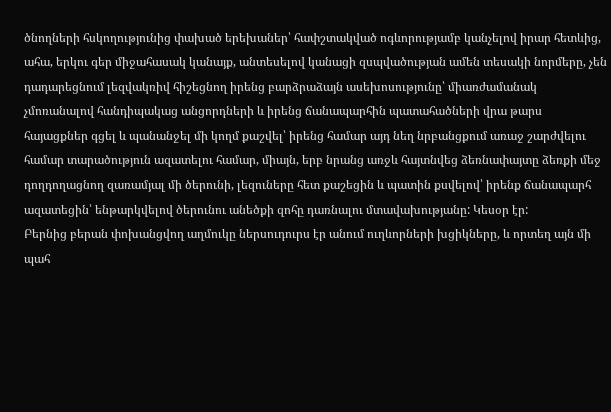ծնողների հսկողությունից փախած երեխաներ՝ հափշտակված ոգևորությամբ կանչելով իրար հետևից, ահա, երկու գեր միջահասակ կանայք, անտեսելով կանացի զսպվածության ամեն տեսակի նորմերը, չեն դադարեցնում լեզվակռիվ հիշեցնող իրենց բարձրաձայն ասեխոսությունը՝ միառժամանակ չմոռանալով հանդիպակաց անցորդների և իրենց ճանապարհին պատահածների վրա թարս հայացքներ գցել և պանանջել մի կողմ քաշվել՝ իրենց համար այդ նեղ նրբանցքում առաջ շարժվելու համար տարածություն ազատելու համար, միայն, երբ նրանց առջև հայտնվեց ձեռնափայտը ձեռքի մեջ դողդողացնող զառամյալ մի ծերունի, լեզուները հետ քաշեցին և պատին քսվելով՝ իրենք ճանապարհ ազատեցին՝ ենթարկվելով ծերունու անեծքի զոհը դառնալու մտավախությանը: Կեսօր էր:
Բերնից բերան փոխանցվող աղմուկը ներսուդուրս էր անում ուղևորների խցիկները, և որտեղ այն մի պահ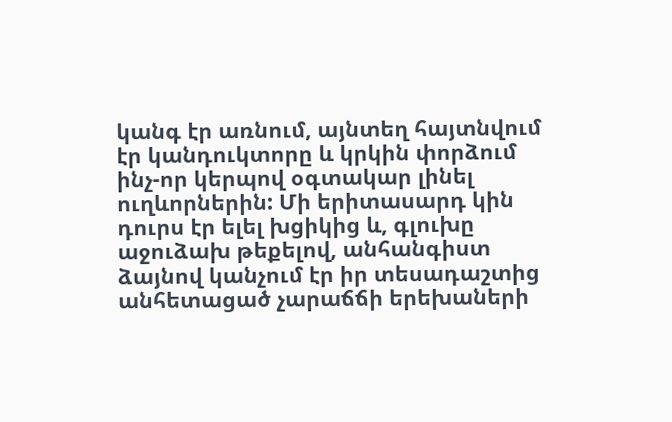կանգ էր առնում, այնտեղ հայտնվում էր կանդուկտորը և կրկին փորձում ինչ-որ կերպով օգտակար լինել ուղևորներին: Մի երիտասարդ կին դուրս էր ելել խցիկից և, գլուխը աջուձախ թեքելով, անհանգիստ ձայնով կանչում էր իր տեսադաշտից անհետացած չարաճճի երեխաների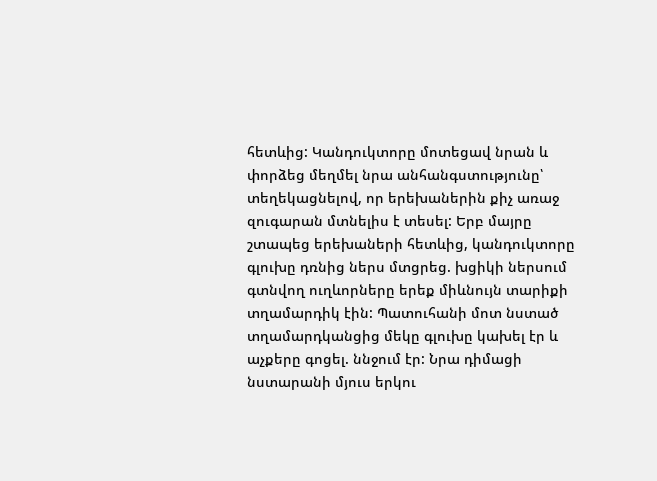հետևից: Կանդուկտորը մոտեցավ նրան և փորձեց մեղմել նրա անհանգստությունը՝ տեղեկացնելով, որ երեխաներին քիչ առաջ զուգարան մտնելիս է տեսել: Երբ մայրը շտապեց երեխաների հետևից, կանդուկտորը գլուխը դռնից ներս մտցրեց. խցիկի ներսում գտնվող ուղևորները երեք միևնույն տարիքի տղամարդիկ էին: Պատուհանի մոտ նստած տղամարդկանցից մեկը գլուխը կախել էր և աչքերը գոցել. ննջում էր: Նրա դիմացի նստարանի մյուս երկու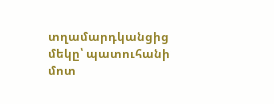տղամարդկանցից մեկը՝ պատուհանի մոտ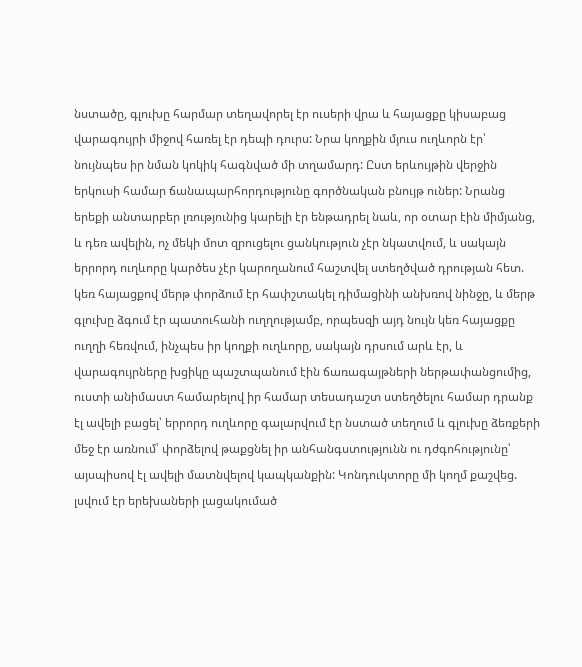նստածը, գլուխը հարմար տեղավորել էր ուսերի վրա և հայացքը կիսաբաց վարագույրի միջով հառել էր դեպի դուրս: Նրա կողքին մյուս ուղևորն էր՝ նույնպես իր նման կոկիկ հագնված մի տղամարդ: Ըստ երևույթին վերջին երկուսի համար ճանապարհորդությունը գործնական բնույթ ուներ: Նրանց երեքի անտարբեր լռությունից կարելի էր ենթադրել նաև, որ օտար էին միմյանց, և դեռ ավելին, ոչ մեկի մոտ զրուցելու ցանկություն չէր նկատվում, և սակայն երրորդ ուղևորը կարծես չէր կարողանում հաշտվել ստեղծված դրության հետ. կեռ հայացքով մերթ փորձում էր հափշտակել դիմացինի անխռով նինջը, և մերթ գլուխը ձգում էր պատուհանի ուղղությամբ, որպեսզի այդ նույն կեռ հայացքը ուղղի հեռվում, ինչպես իր կողքի ուղևորը, սակայն դրսում արև էր, և վարագույրները խցիկը պաշտպանում էին ճառագայթների ներթափանցումից, ուստի անիմաստ համարելով իր համար տեսադաշտ ստեղծելու համար դրանք էլ ավելի բացել՝ երրորդ ուղևորը գալարվում էր նստած տեղում և գլուխը ձեռքերի մեջ էր առնում՝ փորձելով թաքցնել իր անհանգստությունն ու դժգոհությունը՝ այսպիսով էլ ավելի մատնվելով կապկանքին: Կոնդուկտորը մի կողմ քաշվեց. լսվում էր երեխաների լացակումած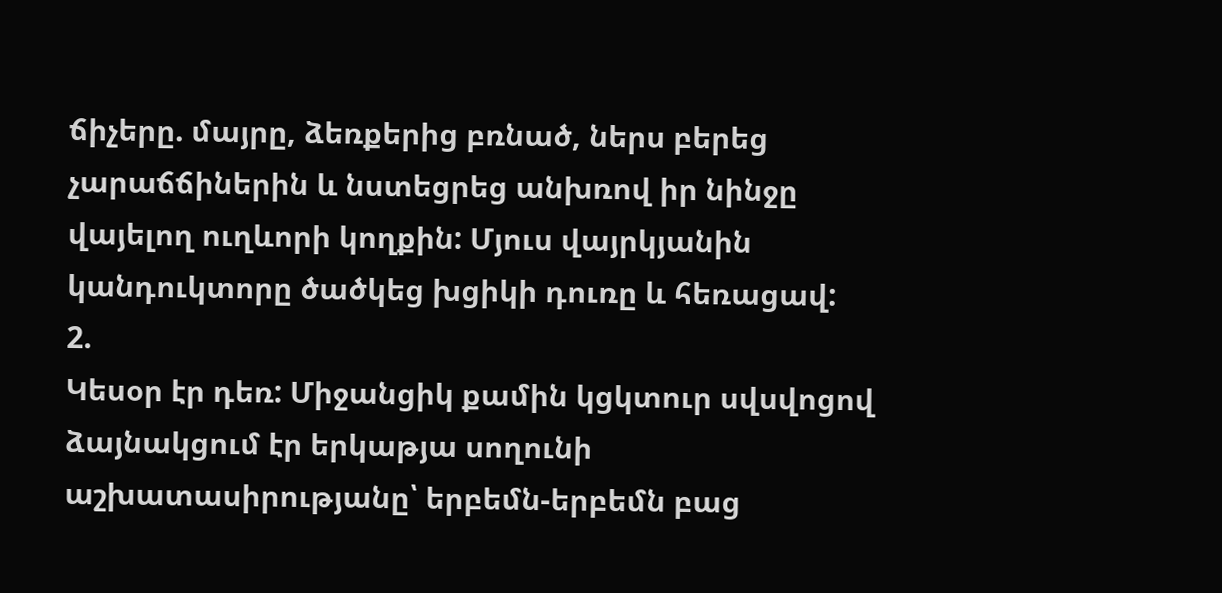ճիչերը. մայրը, ձեռքերից բռնած, ներս բերեց չարաճճիներին և նստեցրեց անխռով իր նինջը վայելող ուղևորի կողքին: Մյուս վայրկյանին կանդուկտորը ծածկեց խցիկի դուռը և հեռացավ:
2.
Կեսօր էր դեռ: Միջանցիկ քամին կցկտուր սվսվոցով ձայնակցում էր երկաթյա սողունի աշխատասիրությանը՝ երբեմն-երբեմն բաց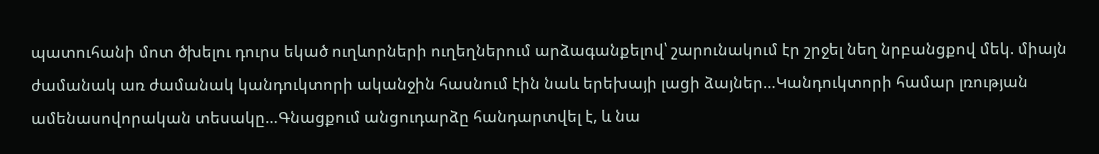պատուհանի մոտ ծխելու դուրս եկած ուղևորների ուղեղներում արձագանքելով՝ շարունակում էր շրջել նեղ նրբանցքով մեկ. միայն ժամանակ առ ժամանակ կանդուկտորի ականջին հասնում էին նաև երեխայի լացի ձայներ…Կանդուկտորի համար լռության ամենասովորական տեսակը…Գնացքում անցուդարձը հանդարտվել է, և նա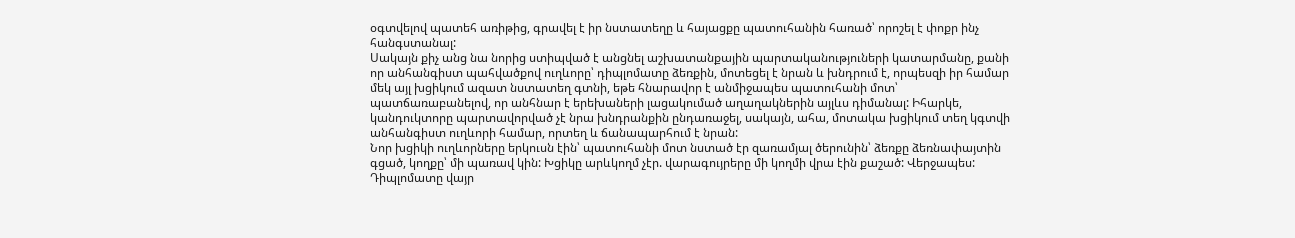օգտվելով պատեհ առիթից, գրավել է իր նստատեղը և հայացքը պատուհանին հառած՝ որոշել է փոքր ինչ հանգստանալ:
Սակայն քիչ անց նա նորից ստիպված է անցնել աշխատանքային պարտականություների կատարմանը, քանի որ անհանգիստ պահվածքով ուղևորը՝ դիպլոմատը ձեռքին, մոտեցել է նրան և խնդրում է, որպեսզի իր համար մեկ այլ խցիկում ազատ նստատեղ գտնի, եթե հնարավոր է անմիջապես պատուհանի մոտ՝ պատճառաբանելով, որ անհնար է երեխաների լացակումած աղաղակներին այլևս դիմանալ: Իհարկե, կանդուկտորը պարտավորված չէ նրա խնդրանքին ընդառաջել, սակայն, ահա, մոտակա խցիկում տեղ կգտվի անհանգիստ ուղևորի համար, որտեղ և ճանապարհում է նրան:
Նոր խցիկի ուղևորները երկուսն էին՝ պատուհանի մոտ նստած էր զառամյալ ծերունին՝ ձեռքը ձեռնափայտին գցած, կողքը՝ մի պառավ կին: Խցիկը արևկողմ չէր. վարագույրերը մի կողմի վրա էին քաշած: Վերջապես: Դիպլոմատը վայր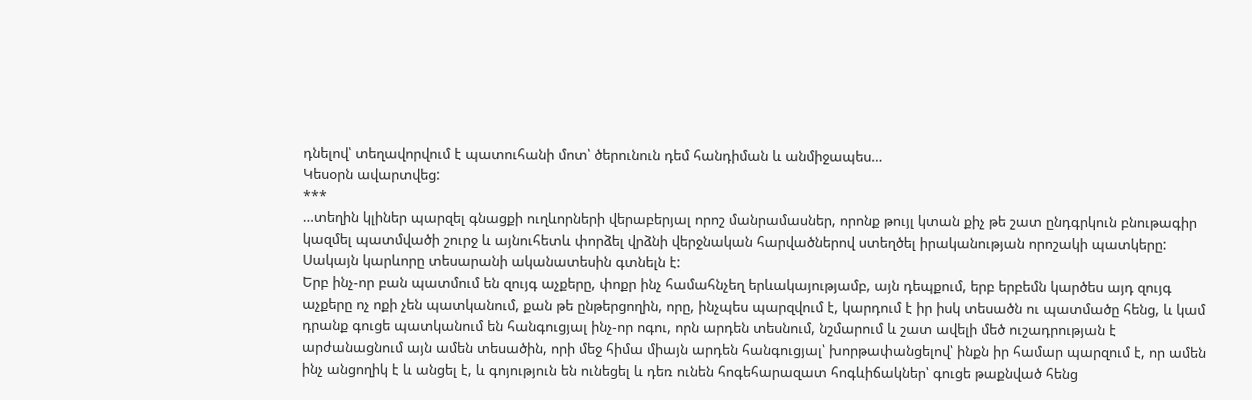դնելով՝ տեղավորվում է պատուհանի մոտ՝ ծերունուն դեմ հանդիման և անմիջապես…
Կեսօրն ավարտվեց:
***
…տեղին կլիներ պարզել գնացքի ուղևորների վերաբերյալ որոշ մանրամասներ, որոնք թույլ կտան քիչ թե շատ ընդգրկուն բնութագիր կազմել պատմվածի շուրջ և այնուհետև փորձել վրձնի վերջնական հարվածներով ստեղծել իրականության որոշակի պատկերը: Սակայն կարևորը տեսարանի ականատեսին գտնելն է:
Երբ ինչ-որ բան պատմում են զույգ աչքերը, փոքր ինչ համահնչեղ երևակայությամբ, այն դեպքում, երբ երբեմն կարծես այդ զույգ աչքերը ոչ ոքի չեն պատկանում, քան թե ընթերցողին, որը, ինչպես պարզվում է, կարդում է իր իսկ տեսածն ու պատմածը հենց, և կամ դրանք գուցե պատկանում են հանգուցյալ ինչ-որ ոգու, որն արդեն տեսնում, նշմարում և շատ ավելի մեծ ուշադրության է արժանացնում այն ամեն տեսածին, որի մեջ հիմա միայն արդեն հանգուցյալ՝ խորթափանցելով՝ ինքն իր համար պարզում է, որ ամեն ինչ անցողիկ է և անցել է, և գոյություն են ունեցել և դեռ ունեն հոգեհարազատ հոգևիճակներ՝ գուցե թաքնված հենց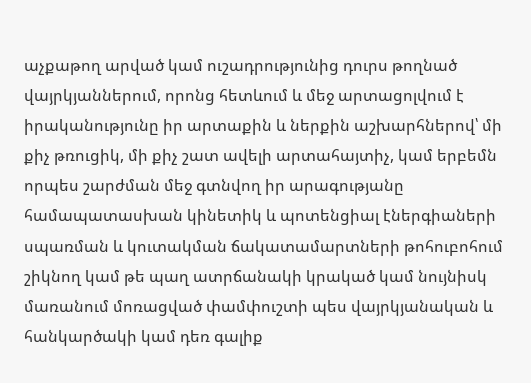աչքաթող արված կամ ուշադրությունից դուրս թողնած վայրկյաններում, որոնց հետևում և մեջ արտացոլվում է իրականությունը իր արտաքին և ներքին աշխարհներով՝ մի քիչ թռուցիկ, մի քիչ շատ ավելի արտահայտիչ, կամ երբեմն որպես շարժման մեջ գտնվող իր արագությանը համապատասխան կինետիկ և պոտենցիալ էներգիաների սպառման և կուտակման ճակատամարտների թոհուբոհում շիկնող կամ թե պաղ ատրճանակի կրակած կամ նույնիսկ մառանում մոռացված փամփուշտի պես վայրկյանական և հանկարծակի կամ դեռ գալիք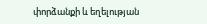փորձանքի և եղելության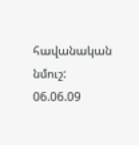հավանական նմուշ:
06.06.09